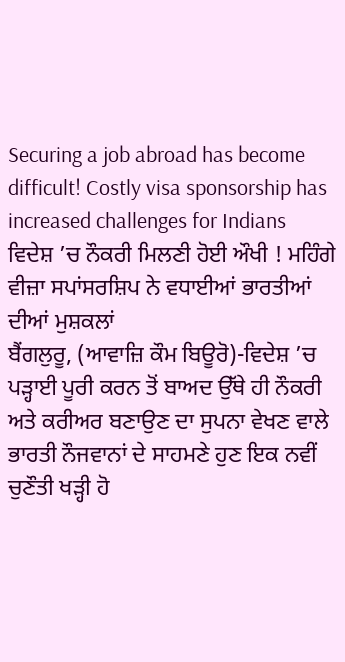Securing a job abroad has become difficult! Costly visa sponsorship has increased challenges for Indians
ਵਿਦੇਸ਼ ’ਚ ਨੌਕਰੀ ਮਿਲਣੀ ਹੋਈ ਔਖੀ ! ਮਹਿੰਗੇ ਵੀਜ਼ਾ ਸਪਾਂਸਰਸ਼ਿਪ ਨੇ ਵਧਾਈਆਂ ਭਾਰਤੀਆਂ ਦੀਆਂ ਮੁਸ਼ਕਲਾਂ
ਬੈਂਗਲੁਰੂ, (ਆਵਾਜ਼ਿ ਕੌਮ ਬਿਊਰੋ)-ਵਿਦੇਸ਼ ’ਚ ਪੜ੍ਹਾਈ ਪੂਰੀ ਕਰਨ ਤੋਂ ਬਾਅਦ ਉੱਥੇ ਹੀ ਨੌਕਰੀ ਅਤੇ ਕਰੀਅਰ ਬਣਾਉਣ ਦਾ ਸੁਪਨਾ ਵੇਖਣ ਵਾਲੇ ਭਾਰਤੀ ਨੌਜਵਾਨਾਂ ਦੇ ਸਾਹਮਣੇ ਹੁਣ ਇਕ ਨਵੀਂ ਚੁਣੌਤੀ ਖੜ੍ਹੀ ਹੋ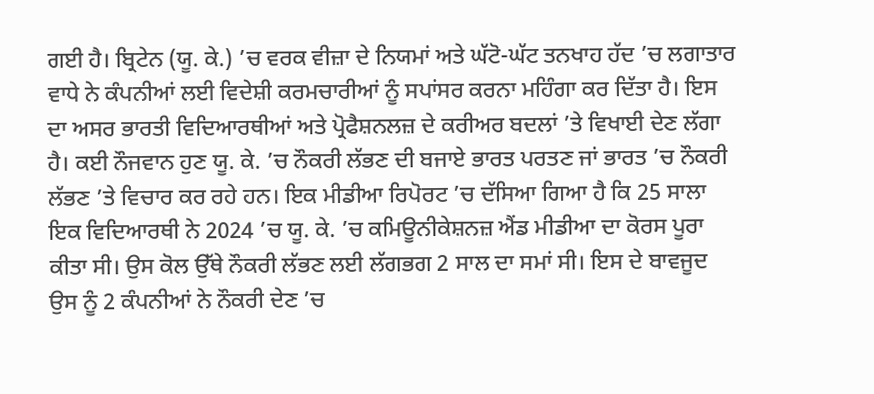ਗਈ ਹੈ। ਬ੍ਰਿਟੇਨ (ਯੂ. ਕੇ.) ’ਚ ਵਰਕ ਵੀਜ਼ਾ ਦੇ ਨਿਯਮਾਂ ਅਤੇ ਘੱਟੋ-ਘੱਟ ਤਨਖਾਹ ਹੱਦ ’ਚ ਲਗਾਤਾਰ ਵਾਧੇ ਨੇ ਕੰਪਨੀਆਂ ਲਈ ਵਿਦੇਸ਼ੀ ਕਰਮਚਾਰੀਆਂ ਨੂੰ ਸਪਾਂਸਰ ਕਰਨਾ ਮਹਿੰਗਾ ਕਰ ਦਿੱਤਾ ਹੈ। ਇਸ ਦਾ ਅਸਰ ਭਾਰਤੀ ਵਿਦਿਆਰਥੀਆਂ ਅਤੇ ਪ੍ਰੋਫੈਸ਼ਨਲਜ਼ ਦੇ ਕਰੀਅਰ ਬਦਲਾਂ ’ਤੇ ਵਿਖਾਈ ਦੇਣ ਲੱਗਾ ਹੈ। ਕਈ ਨੌਜਵਾਨ ਹੁਣ ਯੂ. ਕੇ. ’ਚ ਨੌਕਰੀ ਲੱਭਣ ਦੀ ਬਜਾਏ ਭਾਰਤ ਪਰਤਣ ਜਾਂ ਭਾਰਤ ’ਚ ਨੌਕਰੀ ਲੱਭਣ ’ਤੇ ਵਿਚਾਰ ਕਰ ਰਹੇ ਹਨ। ਇਕ ਮੀਡੀਆ ਰਿਪੋਰਟ ’ਚ ਦੱਸਿਆ ਗਿਆ ਹੈ ਕਿ 25 ਸਾਲਾ ਇਕ ਵਿਦਿਆਰਥੀ ਨੇ 2024 ’ਚ ਯੂ. ਕੇ. ’ਚ ਕਮਿਊਨੀਕੇਸ਼ਨਜ਼ ਐਂਡ ਮੀਡੀਆ ਦਾ ਕੋਰਸ ਪੂਰਾ ਕੀਤਾ ਸੀ। ਉਸ ਕੋਲ ਉੱਥੇ ਨੌਕਰੀ ਲੱਭਣ ਲਈ ਲੱਗਭਗ 2 ਸਾਲ ਦਾ ਸਮਾਂ ਸੀ। ਇਸ ਦੇ ਬਾਵਜੂਦ ਉਸ ਨੂੰ 2 ਕੰਪਨੀਆਂ ਨੇ ਨੌਕਰੀ ਦੇਣ ’ਚ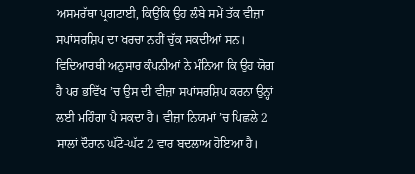ਅਸਮਰੱਥਾ ਪ੍ਰਗਟਾਈ, ਕਿਉਂਕਿ ਉਹ ਲੰਬੇ ਸਮੇਂ ਤੱਕ ਵੀਜ਼ਾ ਸਪਾਂਸਰਸ਼ਿਪ ਦਾ ਖਰਚਾ ਨਹੀਂ ਚੁੱਕ ਸਕਦੀਆਂ ਸਨ। ਵਿਦਿਆਰਥੀ ਅਨੁਸਾਰ ਕੰਪਨੀਆਂ ਨੇ ਮੰਨਿਆ ਕਿ ਉਹ ਯੋਗ ਹੈ ਪਰ ਭਵਿੱਖ ’ਚ ਉਸ ਦੀ ਵੀਜ਼ਾ ਸਪਾਂਸਰਸ਼ਿਪ ਕਰਨਾ ਉਨ੍ਹਾਂ ਲਈ ਮਹਿੰਗਾ ਪੈ ਸਕਦਾ ਹੈ। ਵੀਜ਼ਾ ਨਿਯਮਾਂ ’ਚ ਪਿਛਲੇ 2 ਸਾਲਾਂ ਦੌਰਾਨ ਘੱਟੋ-ਘੱਟ 2 ਵਾਰ ਬਦਲਾਅ ਹੋਇਆ ਹੈ।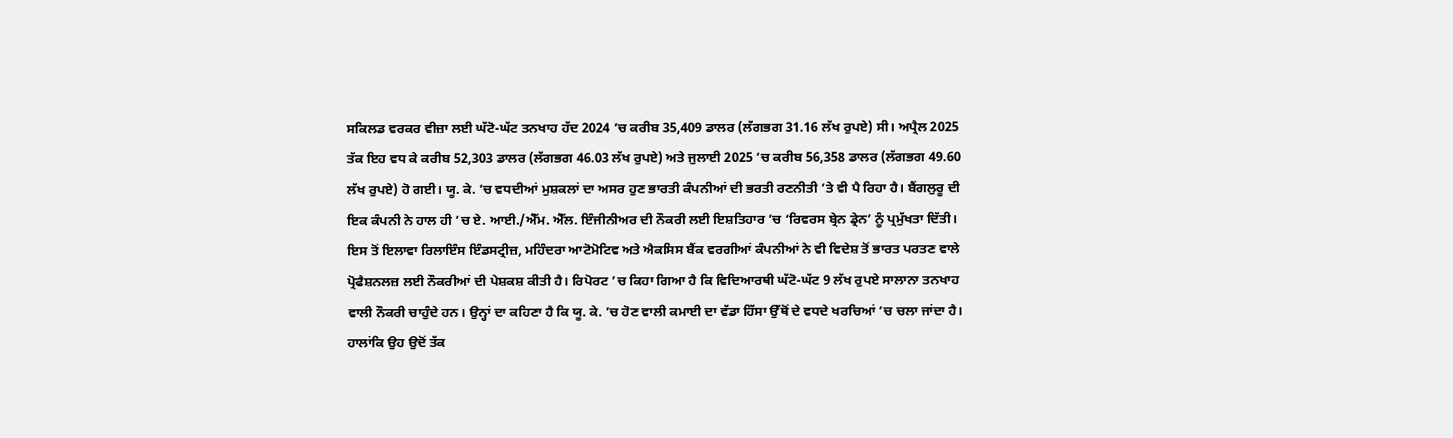ਸਕਿਲਡ ਵਰਕਰ ਵੀਜ਼ਾ ਲਈ ਘੱਟੋ-ਘੱਟ ਤਨਖਾਹ ਹੱਦ 2024 ’ਚ ਕਰੀਬ 35,409 ਡਾਲਰ (ਲੱਗਭਗ 31.16 ਲੱਖ ਰੁਪਏ) ਸੀ। ਅਪ੍ਰੈਲ 2025 ਤੱਕ ਇਹ ਵਧ ਕੇ ਕਰੀਬ 52,303 ਡਾਲਰ (ਲੱਗਭਗ 46.03 ਲੱਖ ਰੁਪਏ) ਅਤੇ ਜੁਲਾਈ 2025 ’ਚ ਕਰੀਬ 56,358 ਡਾਲਰ (ਲੱਗਭਗ 49.60 ਲੱਖ ਰੁਪਏ) ਹੋ ਗਈ। ਯੂ. ਕੇ. ’ਚ ਵਧਦੀਆਂ ਮੁਸ਼ਕਲਾਂ ਦਾ ਅਸਰ ਹੁਣ ਭਾਰਤੀ ਕੰਪਨੀਆਂ ਦੀ ਭਰਤੀ ਰਣਨੀਤੀ ’ਤੇ ਵੀ ਪੈ ਰਿਹਾ ਹੈ। ਬੈਂਗਲੁਰੂ ਦੀ ਇਕ ਕੰਪਨੀ ਨੇ ਹਾਲ ਹੀ ’ਚ ਏ. ਆਈ./ਐੱਮ. ਐੱਲ. ਇੰਜੀਨੀਅਰ ਦੀ ਨੌਕਰੀ ਲਈ ਇਸ਼ਤਿਹਾਰ ’ਚ ‘ਰਿਵਰਸ ਬ੍ਰੇਨ ਡ੍ਰੇਨ’ ਨੂੰ ਪ੍ਰਮੁੱਖਤਾ ਦਿੱਤੀ। ਇਸ ਤੋਂ ਇਲਾਵਾ ਰਿਲਾਇੰਸ ਇੰਡਸਟ੍ਰੀਜ਼, ਮਹਿੰਦਰਾ ਆਟੋਮੋਟਿਵ ਅਤੇ ਐਕਸਿਸ ਬੈਂਕ ਵਰਗੀਆਂ ਕੰਪਨੀਆਂ ਨੇ ਵੀ ਵਿਦੇਸ਼ ਤੋਂ ਭਾਰਤ ਪਰਤਣ ਵਾਲੇ ਪ੍ਰੋਫੈਸ਼ਨਲਜ਼ ਲਈ ਨੌਕਰੀਆਂ ਦੀ ਪੇਸ਼ਕਸ਼ ਕੀਤੀ ਹੈ। ਰਿਪੋਰਟ ’ਚ ਕਿਹਾ ਗਿਆ ਹੈ ਕਿ ਵਿਦਿਆਰਥੀ ਘੱਟੋ-ਘੱਟ 9 ਲੱਖ ਰੁਪਏ ਸਾਲਾਨਾ ਤਨਖਾਹ ਵਾਲੀ ਨੌਕਰੀ ਚਾਹੁੰਦੇ ਹਨ। ਉਨ੍ਹਾਂ ਦਾ ਕਹਿਣਾ ਹੈ ਕਿ ਯੂ. ਕੇ. ’ਚ ਹੋਣ ਵਾਲੀ ਕਮਾਈ ਦਾ ਵੱਡਾ ਹਿੱਸਾ ਉੱਥੋਂ ਦੇ ਵਧਦੇ ਖਰਚਿਆਂ ’ਚ ਚਲਾ ਜਾਂਦਾ ਹੈ। ਹਾਲਾਂਕਿ ਉਹ ਉਦੋਂ ਤੱਕ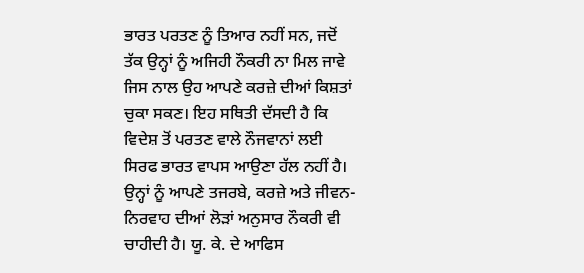ਭਾਰਤ ਪਰਤਣ ਨੂੰ ਤਿਆਰ ਨਹੀਂ ਸਨ, ਜਦੋਂ ਤੱਕ ਉਨ੍ਹਾਂ ਨੂੰ ਅਜਿਹੀ ਨੌਕਰੀ ਨਾ ਮਿਲ ਜਾਵੇ ਜਿਸ ਨਾਲ ਉਹ ਆਪਣੇ ਕਰਜ਼ੇ ਦੀਆਂ ਕਿਸ਼ਤਾਂ ਚੁਕਾ ਸਕਣ। ਇਹ ਸਥਿਤੀ ਦੱਸਦੀ ਹੈ ਕਿ ਵਿਦੇਸ਼ ਤੋਂ ਪਰਤਣ ਵਾਲੇ ਨੌਜਵਾਨਾਂ ਲਈ ਸਿਰਫ ਭਾਰਤ ਵਾਪਸ ਆਉਣਾ ਹੱਲ ਨਹੀਂ ਹੈ। ਉਨ੍ਹਾਂ ਨੂੰ ਆਪਣੇ ਤਜਰਬੇ, ਕਰਜ਼ੇ ਅਤੇ ਜੀਵਨ-ਨਿਰਵਾਹ ਦੀਆਂ ਲੋੜਾਂ ਅਨੁਸਾਰ ਨੌਕਰੀ ਵੀ ਚਾਹੀਦੀ ਹੈ। ਯੂ. ਕੇ. ਦੇ ਆਫਿਸ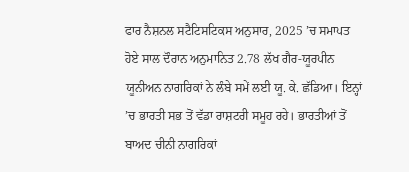ਫਾਰ ਨੈਸ਼ਨਲ ਸਟੈਟਿਸਟਿਕਸ ਅਨੁਸਾਰ, 2025 ’ਚ ਸਮਾਪਤ ਹੋਏ ਸਾਲ ਦੌਰਾਨ ਅਨੁਮਾਨਿਤ 2.78 ਲੱਖ ਗੈਰ-ਯੂਰਪੀਨ ਯੂਨੀਅਨ ਨਾਗਰਿਕਾਂ ਨੇ ਲੰਬੇ ਸਮੇਂ ਲਈ ਯੂ. ਕੇ. ਛੱਡਿਆ। ਇਨ੍ਹਾਂ ’ਚ ਭਾਰਤੀ ਸਭ ਤੋਂ ਵੱਡਾ ਰਾਸ਼ਟਰੀ ਸਮੂਹ ਰਹੇ। ਭਾਰਤੀਆਂ ਤੋਂ ਬਾਅਦ ਚੀਨੀ ਨਾਗਰਿਕਾਂ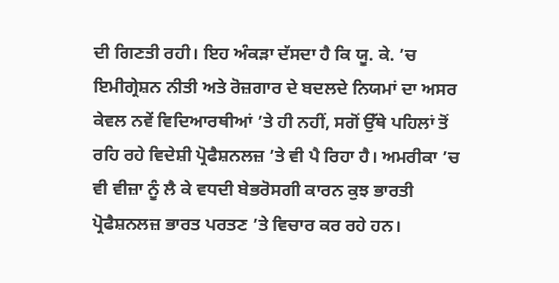ਦੀ ਗਿਣਤੀ ਰਹੀ। ਇਹ ਅੰਕੜਾ ਦੱਸਦਾ ਹੈ ਕਿ ਯੂ. ਕੇ. ’ਚ ਇਮੀਗ੍ਰੇਸ਼ਨ ਨੀਤੀ ਅਤੇ ਰੋਜ਼ਗਾਰ ਦੇ ਬਦਲਦੇ ਨਿਯਮਾਂ ਦਾ ਅਸਰ ਕੇਵਲ ਨਵੇਂ ਵਿਦਿਆਰਥੀਆਂ ’ਤੇ ਹੀ ਨਹੀਂ, ਸਗੋਂ ਉੱਥੇ ਪਹਿਲਾਂ ਤੋਂ ਰਹਿ ਰਹੇ ਵਿਦੇਸ਼ੀ ਪ੍ਰੋਫੈਸ਼ਨਲਜ਼ ’ਤੇ ਵੀ ਪੈ ਰਿਹਾ ਹੈ। ਅਮਰੀਕਾ ’ਚ ਵੀ ਵੀਜ਼ਾ ਨੂੰ ਲੈ ਕੇ ਵਧਦੀ ਬੇਭਰੋਸਗੀ ਕਾਰਨ ਕੁਝ ਭਾਰਤੀ ਪ੍ਰੋਫੈਸ਼ਨਲਜ਼ ਭਾਰਤ ਪਰਤਣ ’ਤੇ ਵਿਚਾਰ ਕਰ ਰਹੇ ਹਨ।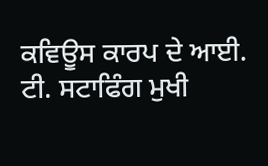ਕਵਿਊਸ ਕਾਰਪ ਦੇ ਆਈ. ਟੀ. ਸਟਾਫਿੰਗ ਮੁਖੀ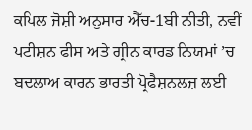ਕਪਿਲ ਜੋਸ਼ੀ ਅਨੁਸਾਰ ਐੱਚ-1ਬੀ ਨੀਤੀ, ਨਵੀਂ ਪਟੀਸ਼ਨ ਫੀਸ ਅਤੇ ਗ੍ਰੀਨ ਕਾਰਡ ਨਿਯਮਾਂ ’ਚ ਬਦਲਾਅ ਕਾਰਨ ਭਾਰਤੀ ਪ੍ਰੋਫੈਸ਼ਨਲਜ਼ ਲਈ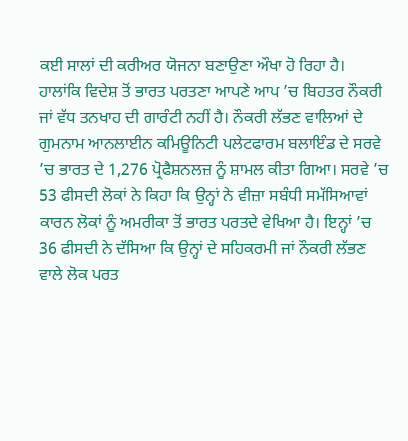ਕਈ ਸਾਲਾਂ ਦੀ ਕਰੀਅਰ ਯੋਜਨਾ ਬਣਾਉਣਾ ਔਖਾ ਹੋ ਰਿਹਾ ਹੈ। ਹਾਲਾਂਕਿ ਵਿਦੇਸ਼ ਤੋਂ ਭਾਰਤ ਪਰਤਣਾ ਆਪਣੇ ਆਪ ’ਚ ਬਿਹਤਰ ਨੌਕਰੀ ਜਾਂ ਵੱਧ ਤਨਖਾਹ ਦੀ ਗਾਰੰਟੀ ਨਹੀਂ ਹੈ। ਨੌਕਰੀ ਲੱਭਣ ਵਾਲਿਆਂ ਦੇ ਗੁਮਨਾਮ ਆਨਲਾਈਨ ਕਮਿਊਨਿਟੀ ਪਲੇਟਫਾਰਮ ਬਲਾਇੰਡ ਦੇ ਸਰਵੇ ’ਚ ਭਾਰਤ ਦੇ 1,276 ਪ੍ਰੋਫੈਸ਼ਨਲਜ਼ ਨੂੰ ਸ਼ਾਮਲ ਕੀਤਾ ਗਿਆ। ਸਰਵੇ ’ਚ 53 ਫੀਸਦੀ ਲੋਕਾਂ ਨੇ ਕਿਹਾ ਕਿ ਉਨ੍ਹਾਂ ਨੇ ਵੀਜ਼ਾ ਸਬੰਧੀ ਸਮੱਸਿਆਵਾਂ ਕਾਰਨ ਲੋਕਾਂ ਨੂੰ ਅਮਰੀਕਾ ਤੋਂ ਭਾਰਤ ਪਰਤਦੇ ਵੇਖਿਆ ਹੈ। ਇਨ੍ਹਾਂ ’ਚ 36 ਫੀਸਦੀ ਨੇ ਦੱਸਿਆ ਕਿ ਉਨ੍ਹਾਂ ਦੇ ਸਹਿਕਰਮੀ ਜਾਂ ਨੌਕਰੀ ਲੱਭਣ ਵਾਲੇ ਲੋਕ ਪਰਤ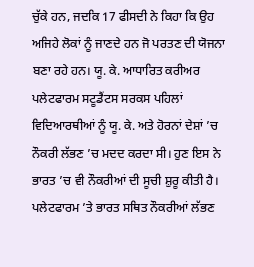ਚੁੱਕੇ ਹਨ, ਜਦਕਿ 17 ਫੀਸਦੀ ਨੇ ਕਿਹਾ ਕਿ ਉਹ ਅਜਿਹੇ ਲੋਕਾਂ ਨੂੰ ਜਾਣਦੇ ਹਨ ਜੋ ਪਰਤਣ ਦੀ ਯੋਜਨਾ ਬਣਾ ਰਹੇ ਹਨ। ਯੂ. ਕੇ. ਆਧਾਰਿਤ ਕਰੀਅਰ ਪਲੇਟਫਾਰਮ ਸਟੂਡੈਂਟਸ ਸਰਕਸ ਪਹਿਲਾਂ ਵਿਦਿਆਰਥੀਆਂ ਨੂੰ ਯੂ. ਕੇ. ਅਤੇ ਹੋਰਨਾਂ ਦੇਸ਼ਾਂ ’ਚ ਨੌਕਰੀ ਲੱਭਣ ’ਚ ਮਦਦ ਕਰਦਾ ਸੀ। ਹੁਣ ਇਸ ਨੇ ਭਾਰਤ ’ਚ ਵੀ ਨੌਕਰੀਆਂ ਦੀ ਸੂਚੀ ਸ਼ੁਰੂ ਕੀਤੀ ਹੈ। ਪਲੇਟਫਾਰਮ ’ਤੇ ਭਾਰਤ ਸਥਿਤ ਨੌਕਰੀਆਂ ਲੱਭਣ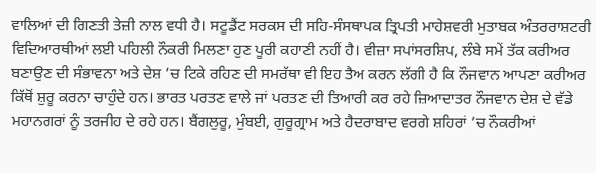ਵਾਲਿਆਂ ਦੀ ਗਿਣਤੀ ਤੇਜ਼ੀ ਨਾਲ ਵਧੀ ਹੈ। ਸਟੂਡੈਂਟ ਸਰਕਸ ਦੀ ਸਹਿ-ਸੰਸਥਾਪਕ ਤ੍ਰਿਪਤੀ ਮਾਹੇਸ਼ਵਰੀ ਮੁਤਾਬਕ ਅੰਤਰਰਾਸ਼ਟਰੀ ਵਿਦਿਆਰਥੀਆਂ ਲਈ ਪਹਿਲੀ ਨੌਕਰੀ ਮਿਲਣਾ ਹੁਣ ਪੂਰੀ ਕਹਾਣੀ ਨਹੀਂ ਹੈ। ਵੀਜ਼ਾ ਸਪਾਂਸਰਸ਼ਿਪ, ਲੰਬੇ ਸਮੇਂ ਤੱਕ ਕਰੀਅਰ ਬਣਾਉਣ ਦੀ ਸੰਭਾਵਨਾ ਅਤੇ ਦੇਸ਼ ’ਚ ਟਿਕੇ ਰਹਿਣ ਦੀ ਸਮਰੱਥਾ ਵੀ ਇਹ ਤੈਅ ਕਰਨ ਲੱਗੀ ਹੈ ਕਿ ਨੌਜਵਾਨ ਆਪਣਾ ਕਰੀਅਰ ਕਿੱਥੋਂ ਸ਼ੁਰੂ ਕਰਨਾ ਚਾਹੁੰਦੇ ਹਨ। ਭਾਰਤ ਪਰਤਣ ਵਾਲੇ ਜਾਂ ਪਰਤਣ ਦੀ ਤਿਆਰੀ ਕਰ ਰਹੇ ਜ਼ਿਆਦਾਤਰ ਨੌਜਵਾਨ ਦੇਸ਼ ਦੇ ਵੱਡੇ ਮਹਾਨਗਰਾਂ ਨੂੰ ਤਰਜੀਹ ਦੇ ਰਹੇ ਹਨ। ਬੈਂਗਲੁਰੂ, ਮੁੰਬਈ, ਗੁਰੂਗ੍ਰਾਮ ਅਤੇ ਹੈਦਰਾਬਾਦ ਵਰਗੇ ਸ਼ਹਿਰਾਂ ’ਚ ਨੌਕਰੀਆਂ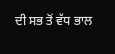ਦੀ ਸਭ ਤੋਂ ਵੱਧ ਭਾਲ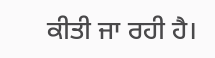ਕੀਤੀ ਜਾ ਰਹੀ ਹੈ।